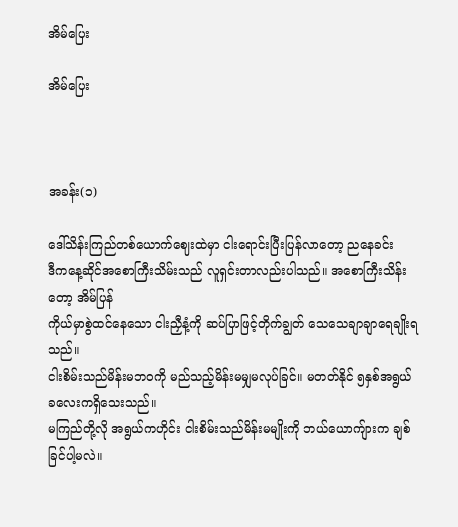အိမ်ပြေး

အိမ်ပြေး



အခန်း(၁)

ဒေါ်သိန်းကြည်တစ်ယောက်ဈေးထဲမှာ ငါးရောင်းပြီးပြန်လာတော့ ညနေခင်း
ဒီကနေ့ဆိုင်အစောကြီးသိမ်းသည် လူရှင်းတာလည်းပါသည်။ အစောကြီးသိန်းတော့ အိမ်ပြန်
ကိုယ်မှာစွဲထင်နေသော ငါးညှီနံ့ကို ဆပ်ပြာဖြင့်တိုက်ချွတ် သေသေချာချာရေချိုးရသည်။
ငါးစိမ်းသည်မိန်းမဘဝကို မည်သည့်မိန်းမမျှမလုပ်ခြင်။ မတတ်နိုင် ၅နှစ်အရွယ် ခလေးကရှိသေးသည်။
မကြည်တို့လို အရွယ်ကဟိုင်း ငါးစိမ်းသည်မိန်းမမျိုးကို ဘယ်ယောကျ်ားက ချစ်ခြင်ပါ့မလဲ။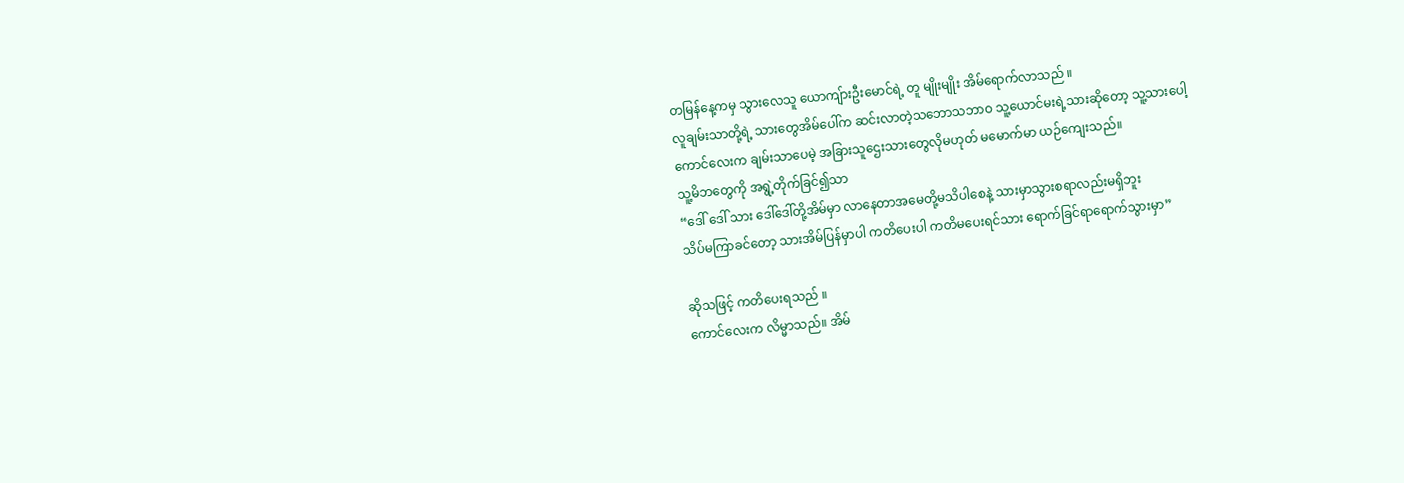တမြန်နေ့ကမှ သွားလေသူ ယောကျ်ားဦးမောင်ရဲ့ တူ မျိုးမျိုး အိမ်ရောက်လာသည် ။
လူချမ်းသာတို့ရဲ့ သားတွေအိမ်ပေါ်က ဆင်းလာတဲ့သဘောသဘာဝ သူ့ယောင်မးရဲ့သားဆိုတော့ သူ့သားပေါ့
ကောင်လေးက ချမ်းသာပေမဲ့ အခြားသူဌေးသားတွေလိုမဟုတ် မမောက်မာ ယဉ်ကျေးသည်။
သူ့မိဘတွေကို အရွဲ့တိုက်ခြင်၍သာ
“ဒေါ် ဒေါ် သား ဒေါ်ဒေါ်တို့အိမ်မှာ လာနေတာအမေတို့မသိပါစေနဲ့ သားမှာသွားစရာလည်းမရှိဘူး
သိပ်မကြာခင်တော့ သားအိမ်ပြန်မှာပါ ကတိပေးပါ ကတိမပေးရင်သား ရောက်ခြင်ရာရောက်သွားမှာ”

ဆိုသဖြင့် ကတိပေးရသည် ။
ကောင်လေးက လိမ္မာသည်။ အိမ်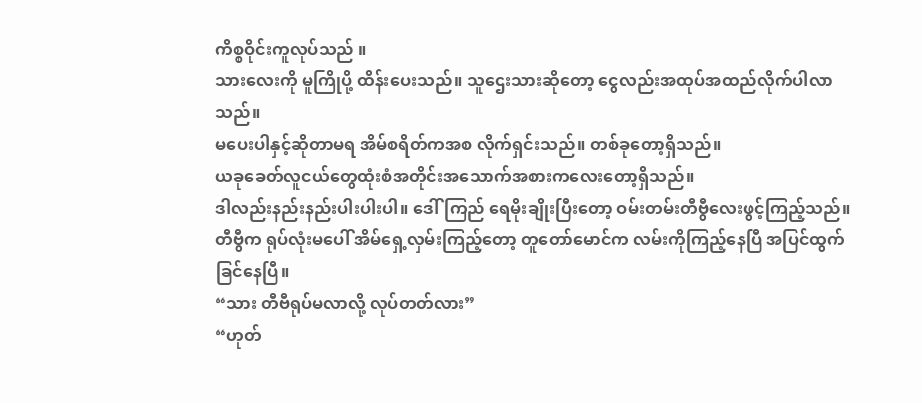ကိစ္စဝိုင်းကူလုပ်သည် ။
သားလေးကို မူကြိုပို့ ထိန်းပေးသည်။ သူဌေးသားဆိုတော့ ငွေလည်းအထုပ်အထည်လိုက်ပါလာသည်။
မပေးပါနှင့်ဆိုတာမရ အိမ်စရိတ်ကအစ လိုက်ရှင်းသည်။ တစ်ခုတော့ရှိသည်။
ယခုခေတ်လူငယ်တွေထုံးစံအတိုင်းအသောက်အစားကလေးတော့ရှိသည်။
ဒါလည်းနည်းနည်းပါးပါးပါ။ ဒေါ်ကြည် ရေမိုးချိုးပြီးတော့ ဝမ်းတမ်းတီဗွီလေးဖွင့်ကြည့်သည်။
တီဗွီက ရုပ်လုံးမပေါ် အိမ်ရှေ့လှမ်းကြည့်တော့ တူတော်မောင်က လမ်းကိုကြည့်နေပြီ အပြင်ထွက်ခြင်နေပြီ။
“သား တီဗီရုပ်မလာလို့ လုပ်တတ်လား”
“ဟုတ်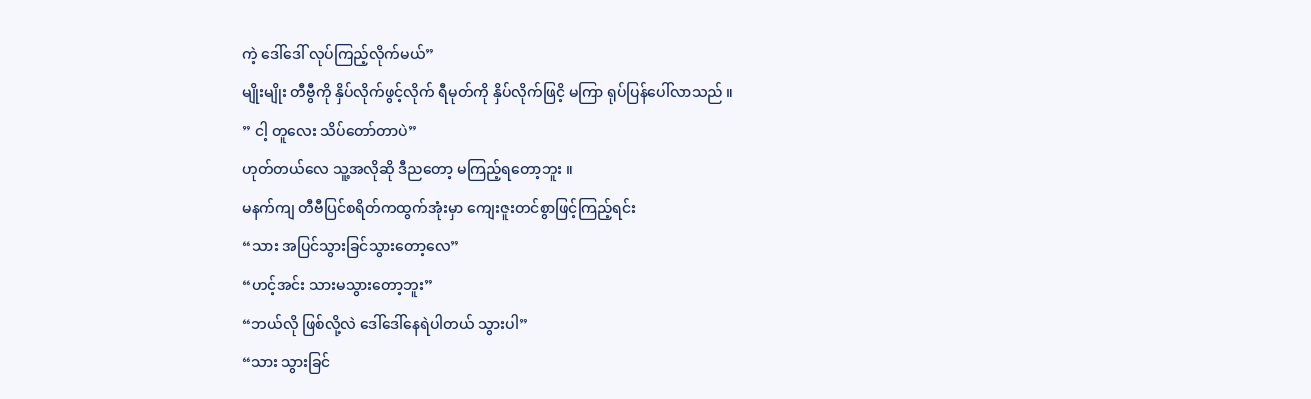ကဲ့ ဒေါ်ဒေါ် လုပ်ကြည့်လိုက်မယ်”
မျိုးမျိုး တီဗွီကို နှိပ်လိုက်ဖွင့်လိုက် ရီမုတ်ကို နှိပ်လိုက်ဖြငိ့ မကြာ ရုပ်ပြန်ပေါ်လာသည် ။
” ငါ့ တူလေး သိပ်တော်တာပဲ”
ဟုတ်တယ်လေ သူ့အလိုဆို ဒီညတော့ မကြည့်ရတော့ဘူး ။
မနက်ကျ တီဗီပြင်စရိတ်ကထွက်အုံးမှာ ကျေးဇူးတင်စွာဖြင့်ကြည့်ရင်း
“သား အပြင်သွားခြင်သွားတော့လေ”
“ဟင့်အင်း သားမသွားတော့ဘူး”
“ဘယ်လို ဖြစ်လို့လဲ ဒေါ်ဒေါ်နေရဲပါတယ် သွားပါ”
“သား သွားခြင်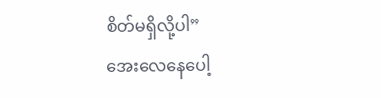စိတ်မရှိလို့ပါ”
အေးလေနေပေါ့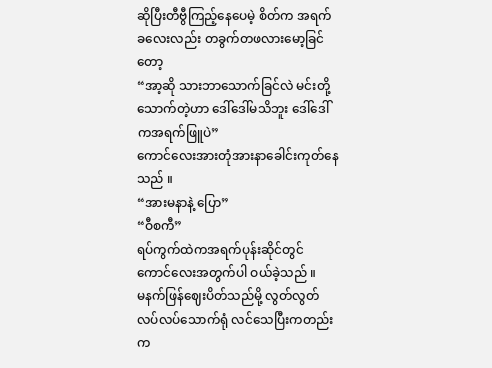ဆိုပြီးတီဗွီကြည့်နေပေမဲ့ စိတ်က အရက်ခလေးလည်း တခွက်တဖလားမော့ခြင်တော့
“အာ့ဆို သားဘာသောက်ခြင်လဲ မင်းတို့သောက်တဲ့ဟာ ဒေါ်ဒေါ်မသိဘူး ဒေါ်ဒေါ်ကအရက်ဖြူပဲ”
ကောင်လေးအားတုံအားနာခေါင်းကုတ်နေသည် ။
“အားမနာနဲ့ ပြော”
“ဝီစကီ”
ရပ်ကွက်ထဲကအရက်ပုန်းဆိုင်တွင် ကောင်လေးအတွက်ပါ ဝယ်ခဲ့သည် ။
မနက်ဖြန်ဈေးပိတ်သည်မို့ လွတ်လွတ်လပ်လပ်သောက်ရုံ လင်သေပြီးကတည်းက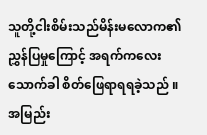သူတို့ငါးစိမ်းသည်မိန်းမလောက၏ ညွှန်ပြမှုကြောင့် အရက်ကလေးသောက်ခါ စိတ်ဖြေရာရရခဲ့သည် ။
အမြည်း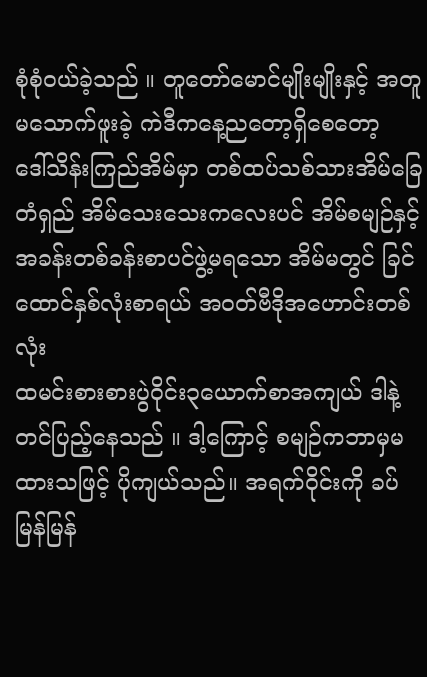စုံစုံဝယ်ခဲ့သည် ။ တူတော်မောင်မျိုးမျိုးနှင့် အတူမသောက်ဖူးခဲ့ ကဲဒီကနေ့ညတော့ရှိစေတော့
ဒေါ်သိန်းကြည်အိမ်မှာ တစ်ထပ်သစ်သားအိမ်ခြေတံရှည် အိမ်သေးသေးကလေးပင် အိမ်စမျဉ်နှင့် အခန်းတစ်ခန်းစာပင်ဖွဲ့မရသော အိမ်မတွင် ခြင်ထောင်နှစ်လုံးစာရယ် အဝတ်ဗီဒိုအဟောင်းတစ်လုံး
ထမင်းစားစားပွဲဝိုင်း၃ယောက်စာအကျယ် ဒါနဲ့တင်ပြည့်နေသည် ။ ဒါ့ကြောင့် စမျဉ်ကဘာမှမထားသဖြင့် ပိုကျယ်သည်။ အရက်ဝိုင်းကို ခပ်မြန်မြန်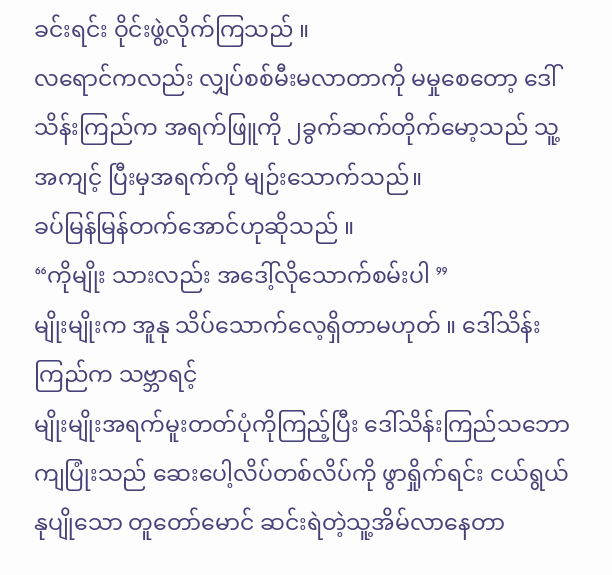ခင်းရင်း ဝိုင်းဖွဲ့လိုက်ကြသည် ။
လရောင်ကလည်း လျှပ်စစ်မီးမလာတာကို မမှုစေတော့ ဒေါ်သိန်းကြည်က အရက်ဖြူကို ၂ခွက်ဆက်တိုက်မော့သည် သူ့အကျင့် ပြီးမှအရက်ကို မျဉ်းသောက်သည်။
ခပ်မြန်မြန်တက်အောင်ဟုဆိုသည် ။
“ကိုမျိုး သားလည်း အဒေါ့်လိုသောက်စမ်းပါ ”
မျိုးမျိုးက အူနု သိပ်သောက်လေ့ရှိတာမဟုတ် ။ ဒေါ်သိန်းကြည်က သဗ္ဘာရင့်
မျိုးမျိုးအရက်မူးတတ်ပုံကိုကြည့်ပြီး ဒေါ်သိန်းကြည်သဘောကျပြုံးသည် ဆေးပေါ့လိပ်တစ်လိပ်ကို ဖွာရှိုက်ရင်း ငယ်ရွယ်နုပျိုသော တူတော်မောင် ဆင်းရဲတဲ့သူ့အိမ်လာနေတာ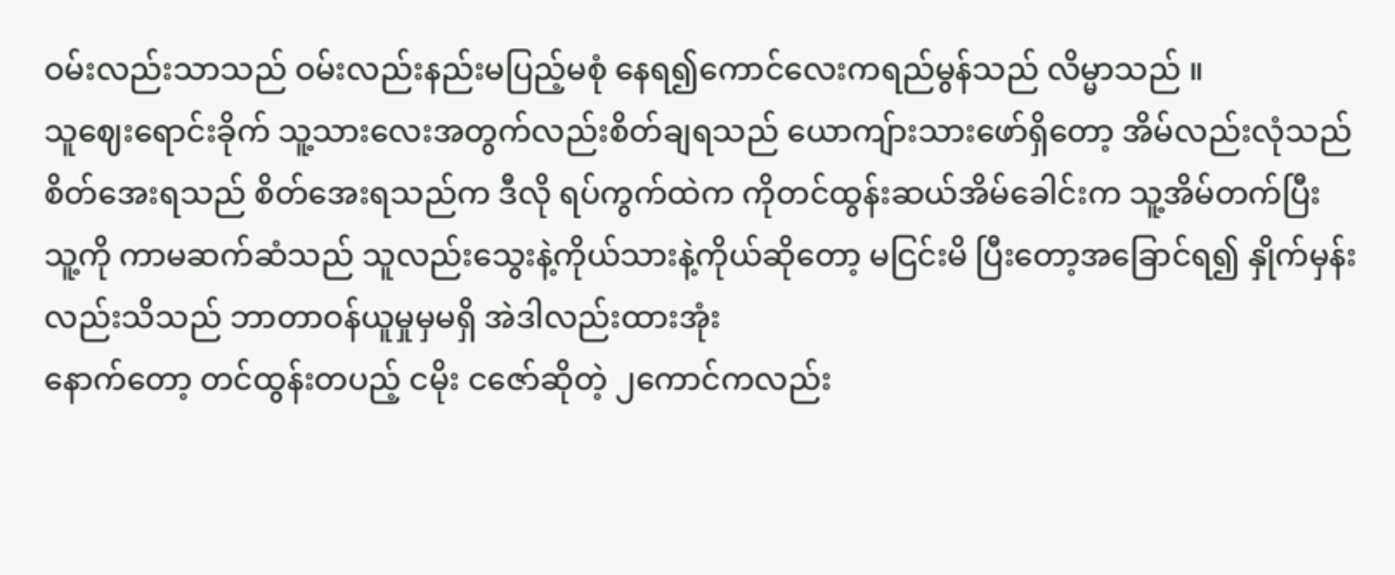ဝမ်းလည်းသာသည် ဝမ်းလည်းနည်းမပြည့်မစုံ နေရ၍ကောင်လေးကရည်မွန်သည် လိမ္မာသည် ။
သူဈေးရောင်းခိုက် သူ့သားလေးအတွက်လည်းစိတ်ချရသည် ယောကျ်ားသားဖော်ရှိတော့ အိမ်လည်းလုံသည်
စိတ်အေးရသည် စိတ်အေးရသည်က ဒီလို ရပ်ကွက်ထဲက ကိုတင်ထွန်းဆယ်အိမ်ခေါင်းက သူ့အိမ်တက်ပြီး
သူ့ကို ကာမဆက်ဆံသည် သူလည်းသွေးနဲ့ကိုယ်သားနဲ့ကိုယ်ဆိုတော့ မငြင်းမိ ပြီးတော့အခြောင်ရ၍ နှိုက်မှန်းလည်းသိသည် ဘာတာဝန်ယူမှုမှမရှိ အဲဒါလည်းထားအုံး
နောက်တော့ တင်ထွန်းတပည့် ငမိုး ငဇော်ဆိုတဲ့ ၂ကောင်ကလည်း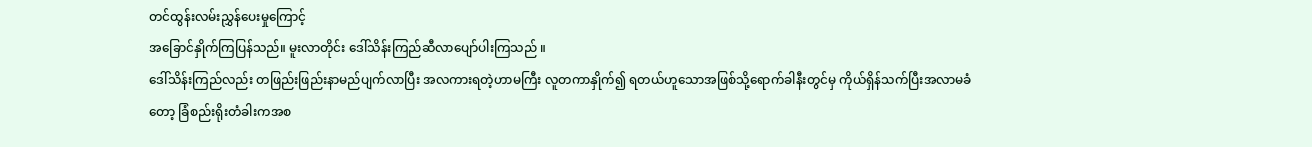တင်ထွန်းလမ်းညွှန်ပေးမှုကြောင့်
အခြောင်နှိုက်ကြပြန်သည်။ မူးလာတိုင်း ဒေါ်သိန်းကြည်ဆီလာပျော်ပါးကြသည် ။
ဒေါ်သိန်းကြည်လည်း တဖြည်းဖြည်းနာမည်ပျက်လာပြီး အလကားရတဲ့ဟာမကြီး လူတကာနှိုက်၍ ရတယ်ဟူသောအဖြစ်သို့ရောက်ခါနီးတွင်မှ ကိုယ်ရှိန်သက်ပြီးအလာမခံတော့ ခြံစည်းရိုးတံခါးကအစ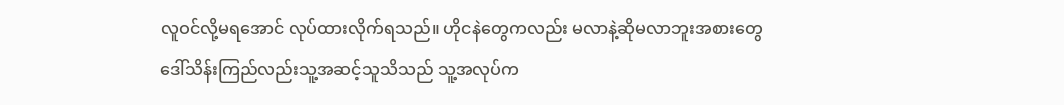လူဝင်လို့မရအောင် လုပ်ထားလိုက်ရသည်။ ဟိုငနဲတွေကလည်း မလာနဲ့ဆိုမလာဘူးအစားတွေ
ဒေါ်သိန်းကြည်လည်းသူ့အဆင့်သူသိသည် သူ့အလုပ်က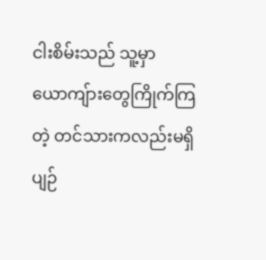ငါးစိမ်းသည် သူ့မှာယောကျ်ားတွေကြိုက်ကြတဲ့ တင်သားကလည်းမရှိ ပျဉ်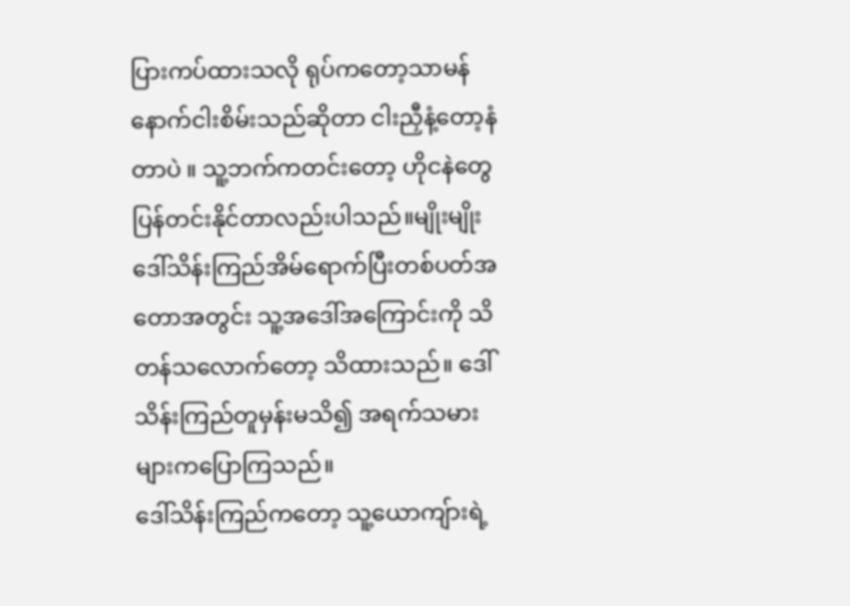ပြားကပ်ထားသလို ရုပ်ကတော့သာမန် နောက်ငါးစိမ်းသည်ဆိုတာ ငါးညှီနံ့တော့နံတာပဲ ။ သူ့ဘက်ကတင်းတော့ ဟိုငနဲတွေပြန်တင်းနိုင်တာလည်းပါသည်။မျိုးမျိုးဒေါ်သိန်းကြည်အိမ်ရောက်ပြီးတစ်ပတ်အတောအတွင်း သူ့အဒေါ်အကြောင်းကို သိတန်သလောက်တော့ သိထားသည်။ ဒေါ်သိန်းကြည်တူမှန်းမသိ၍ အရက်သမားများကပြောကြသည်။
ဒေါ်သိန်းကြည်ကတော့ သူ့ယောကျ်ားရဲ့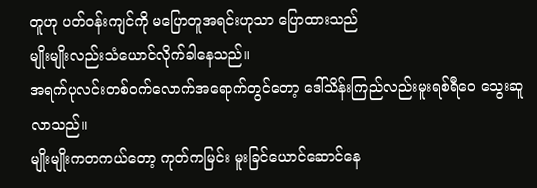တူဟု ပတ်ဝန်းကျင်ကို မပြောတူအရင်းဟုသာ ပြောထားသည်
မျိုးမျိုးလည်းသံယောင်လိုက်ခါနေသည်။
အရက်ပုလင်းတစ်ဝက်လောက်အရောက်တွင်တော့ ဒေါ်သိန်းကြည်လည်းမူးရစ်ရီဝေ သွေးဆူလာသည်။
မျိုးမျိုးကတကယ်တော့ ကုတ်ကမြင်း မူးခြင်ယောင်ဆောင်နေ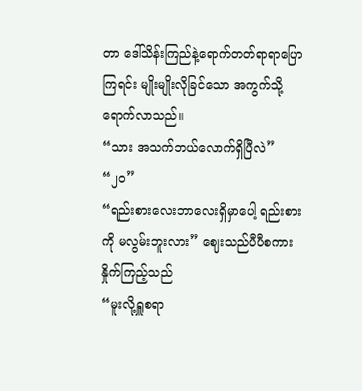တာ ဒေါ်သိန်းကြည်နဲ့ရောက်တတ်ရာရာပြောကြရင်း မျိုးမျိုးလိုခြင်သော အကွက်သို့ရောက်လာသည်။
“သား အသက်ဘယ်လောက်ရှိပြီလဲ”
“၂၀”
“ရည်းစားလေးဘာလေးရှိမှာပေါ့ ရည်းစားကို မလွမ်းဘူးလား” ဈေးသည်ပီပီစကားနှိုက်ကြည့်သည်
“မူးလို့ရှူစရာ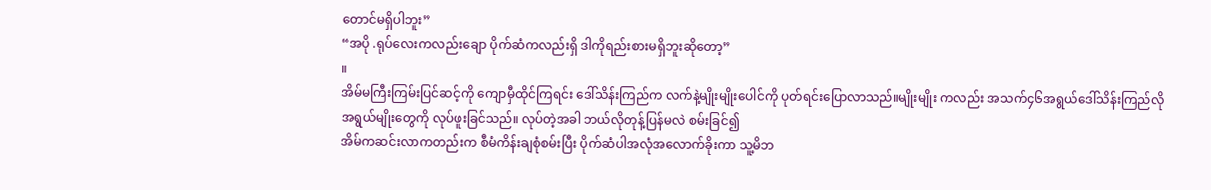တောင်မရှိပါဘူး”
“အပို .ရုပ်လေးကလည်းချော ပိုက်ဆံကလည်းရှိ ဒါကိုရည်းစားမရှိဘူးဆိုတော့”
။
အိမ်မကြီးကြမ်းပြင်ဆင့်ကို ကျောမှီထိုင်ကြရင်း ဒေါ်သိန်းကြည်က လက်နဲ့မျိုးမျိုးပေါင်ကို ပုတ်ရင်းပြောလာသည်။မျိုးမျိုး ကလည်း အသက်၄၆အရွယ်ဒေါ်သိန်းကြည်လိုအရွယ်မျိုးတွေကို လုပ်ဖူးခြင်သည်။ လုပ်တဲ့အခါ ဘယ်လိုတုန့်ပြန်မလဲ စမ်းခြင်၍
အိမ်ကဆင်းလာကတည်းက စီမံကိန်းချစုံစမ်းပြီး ပိုက်ဆံပါအလုံအလောက်ခိုးကာ သူ့မိဘ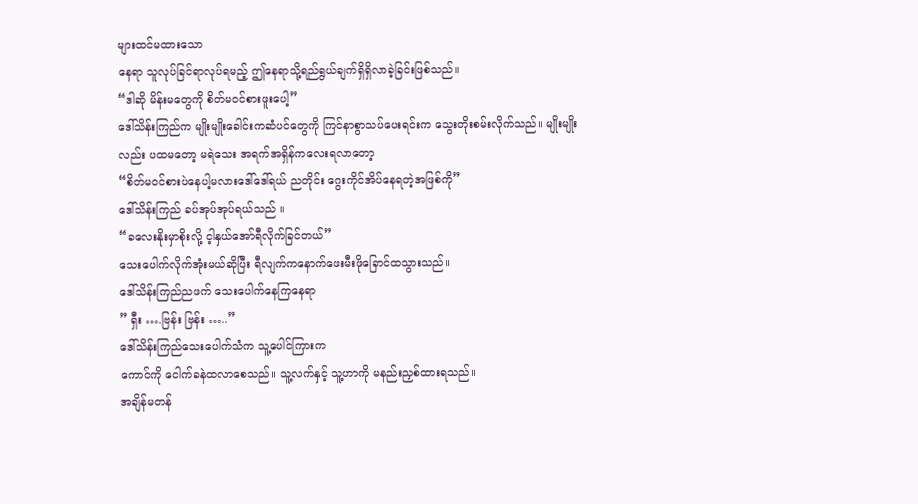များထင်မထားသော
နေရာ သူလုပ်ခြင်ရာလုပ်ရမည့် ဤနေရာသို့ရည်ရွယ်ချက်ရှိရှိလာခဲ့ခြင်းဖြစ်သည်။
“ဒါဆို မိန်းမတွေကို စိတ်မဝင်စားဖူးပေါ့”
ဒေါ်သိန်းကြည်က မျိုးမျိုးခေါင်းကဆံပင်တွေကို ကြင်နာစွာသပ်ပေးရင်းက သွေးတိုးစမ်းလိုက်သည်။ မျိုးမျိုး
လည်း ပထမတော့ မရဲသေး အရက်အရှိန်ကလေးရလာတော့
“စိတ်မဝင်စားပဲနေပါ့မလားဒေါ်ဒေါ်ရယ် ညတိုင်း ဂွေးကိုင်အိပ်နေရတဲ့အဖြစ်ကို”
ဒေါ်သိန်းကြည် ခပ်အုပ်အုပ်ရယ်သည် ။
“ခလေးနိုးမှာစိုးလို့ င့ါနှယ်အော်ရီလိုက်ခြင်တယ်”
သေးပေါက်လိုက်အုံးမယ်ဆိုပြီး ရီလျက်ကနောက်ဖေးမီးဖိုခြောင်ထသွားသည်။
ဒေါ်သိန်းကြည်ညဖက် သေးပေါက်နေကြနေရာ
” ရှီး ….ဗြန်း ဗြန်း …..”
ဒေါ်သိန်းကြည်သေးပေါက်သံက သူ့ပေါင်ကြားက
ကောင်ကို ငေါက်ခနဲထလာစေသည်။ သူ့လက်နှင့် သူ့ဟာကို မနည်းညှစ်ထားရသည်။
အချိန်မတန်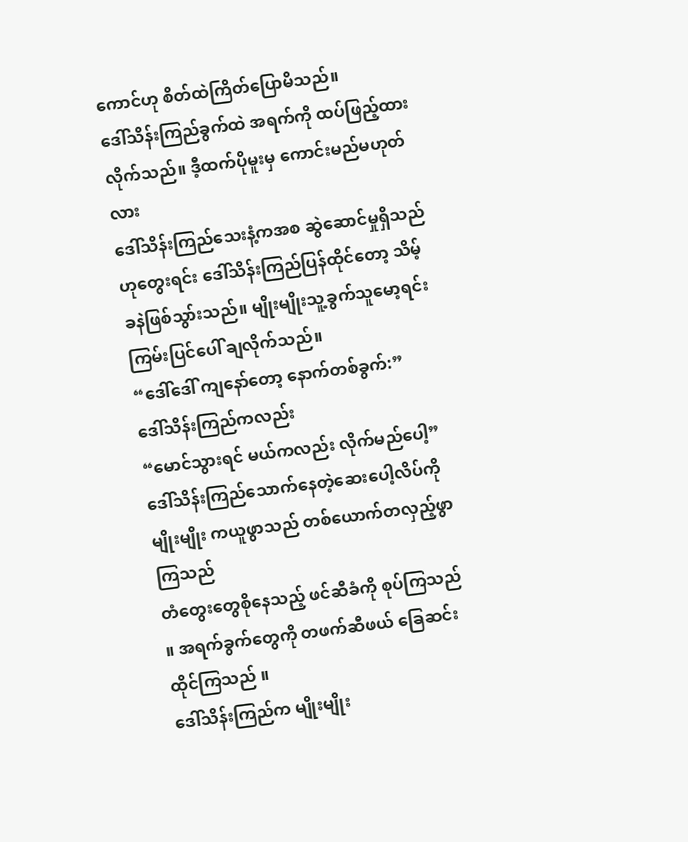ကောင်ဟု စိတ်ထဲကြိတ်ပြောမိသည်။
ဒေါ်သိန်းကြည်ခွက်ထဲ အရက်ကို ထပ်ဖြည့်ထားလိုက်သည်။ ဒီ့ထက်ပိုမူးမှ ကောင်းမည်မဟုတ်လား
ဒေါ်သိန်းကြည်သေးနံ့ကအစ ဆွဲဆောင်မှုရှိသည်ဟုတွေးရင်း ဒေါ်သိန်းကြည်ပြန်ထိုင်တော့ သိမ့်ခနဲဖြစ်သွာ်းသည်။ မျိုးမျိုးသူ့ခွက်သူမော့ရင်း ကြမ်းပြင်ပေါ် ချလိုက်သည်။
“ဒေါ်ဒေါ် ကျနော်တော့ နောက်တစ်ခွက်:”
ဒေါ်သိန်းကြည်ကလည်း
“မောင်သွားရင် မယ်ကလည်း လိုက်မည်ပေါ့”
ဒေါ်သိန်းကြည်သောက်နေတဲ့ဆေးပေါ့လိပ်ကို မျိုးမျိုး ကယူဖွာသည် တစ်ယောက်တလှည့်ဖွာကြသည်
တံတွေးတွေစိုနေသည့် ဖင်ဆီခံကို စုပ်ကြသည် ။ အရက်ခွက်တွေကို တဖက်ဆီဖယ် ခြေဆင်းထိုင်ကြသည် ။
ဒေါ်သိန်းကြည်က မျိုးမျိုး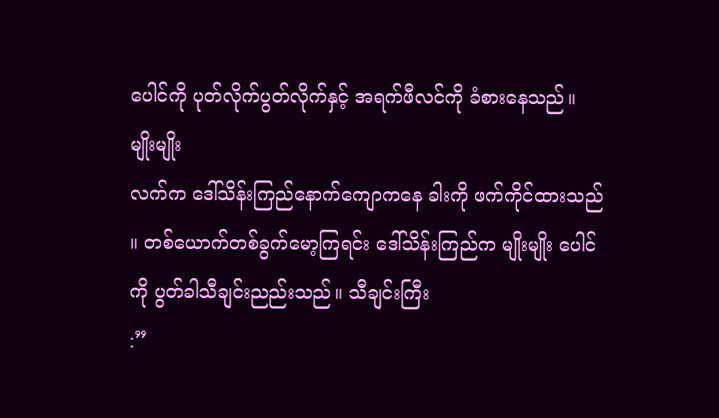ပေါင်ကို ပုတ်လိုက်ပွတ်လိုက်နှင့် အရက်ဖီလင်ကို ခံစားနေသည်။ မျိုးမျိုး
လက်က ဒေါ်သိန်းကြည်နောက်ကျောကနေ ခါးကို ဖက်ကိုင်ထားသည် ။ တစ်ယောက်တစ်ခွက်မော့ကြရင်း ဒေါ်သိန်းကြည်က မျိုးမျိုး ပေါင်ကို ပွတ်ခါသီချင်းညည်းသည်။ သီချင်းကြီး
:”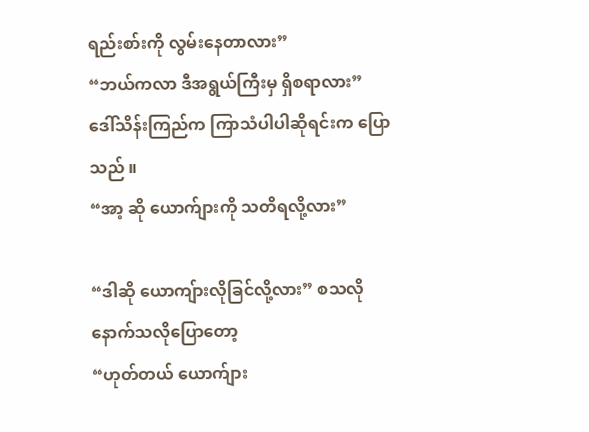ရည်းစာ်းကို လွမ်းနေတာလား”
“ဘယ်ကလာ ဒီအရွယ်ကြီးမှ ရှိစရာလား”
ဒေါ်သိန်းကြည်က ကြာသံပါပါဆိုရင်းက ပြောသည် ။
“အာ့ ဆို ယောက်ျားကို သတိရလို့လား”

“ဒါဆို ယောကျ်ားလိုခြင်လို့လား” စသလိုနောက်သလိုပြောတော့
“ဟုတ်တယ် ယောက်ျား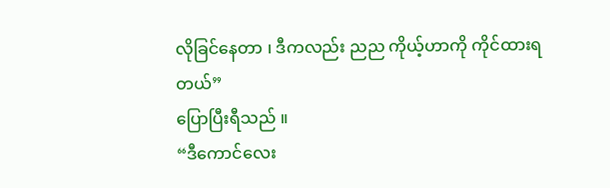လိုခြင်နေတာ ၊ ဒီကလည်း ညည ကိုယ့်ဟာကို ကိုင်ထားရတယ်”
ပြောပြီးရီသည် ။
“ဒီကောင်လေး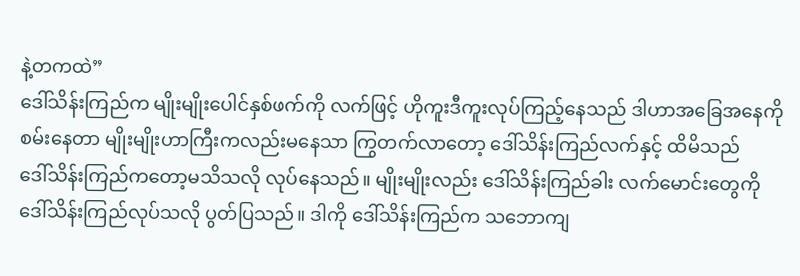နဲ့တကထဲ”
ဒေါ်သိန်းကြည်က မျိုးမျိုးပေါင်နှစ်ဖက်ကို လက်ဖြင့် ဟိုကူးဒီကူးလုပ်ကြည့်နေသည် ဒါဟာအခြေအနေကို စမ်းနေတာ မျိုးမျိုးဟာကြီးကလည်းမနေသာ ကြွတက်လာတော့ ဒေါ်သိန်းကြည်လက်နှင့် ထိမိသည်
ဒေါ်သိန်းကြည်ကတော့မသိသလို လုပ်နေသည်။ မျိုးမျိုးလည်း ဒေါ်သိန်းကြည်ခါး လက်မောင်းတွေကို
ဒေါ်သိန်းကြည်လုပ်သလို ပွတ်ပြသည်။ ဒါကို ဒေါ်သိန်းကြည်က သဘောကျ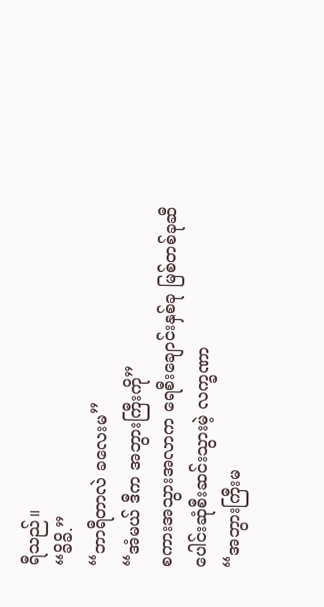ရီသည်။
“ခိခိ.”
“ဘာရီတာလဲ ခလေးမ”
“အံမယ် ဒီက အဘွားကြီးကို”
စကားအသွားအလာက ရေစီးချောင်းနှစ်ခု မြစ်တစ်ခုဆီ
ပေါင်းဆုံစီးဆင်းသွားမဲ့ လက္ခဏာ
“အဘွားကြီးမ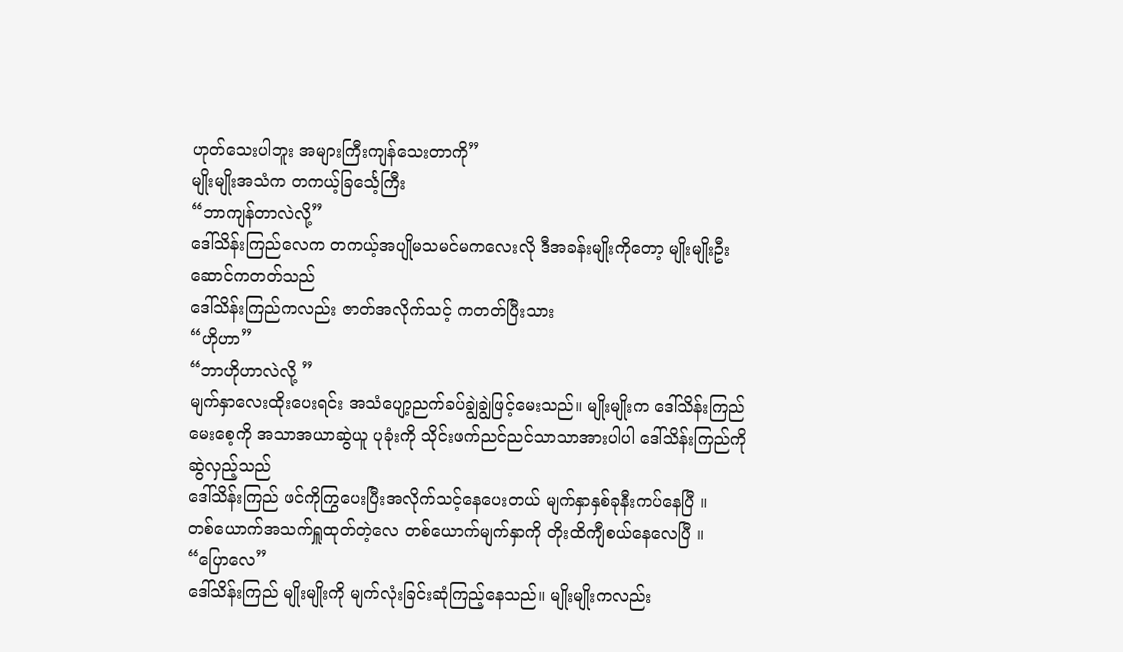ဟုတ်သေးပါဘူး အများကြီးကျန်သေးတာကို”
မျိုးမျိုးအသံက တကယ့်ခြင်္သေ့ကြီး
“ဘာကျန်တာလဲလို့”
ဒေါ်သိန်းကြည်လေက တကယ့်အပျိုမသမင်မကလေးလို ဒီအခန်းမျိုးကိုတော့ မျိုးမျိုးဦးဆောင်ကတတ်သည်
ဒေါ်သိန်းကြည်ကလည်း ဇာတ်အလိုက်သင့် ကတတ်ပြီးသား
“ဟိုဟာ”
“ဘာဟိုဟာလဲလို့ ”
မျက်နှာလေးထိုးပေးရင်း အသံပျော့ညက်ခပ်ချွဲချွဲဖြင့်မေးသည်။ မျိုးမျိုးက ဒေါ်သိန်းကြည် မေးစေ့ကို အသာအယာဆွဲယူ ပုခုံးကို သိုင်းဖက်ညင်ညင်သာသာအားပါပါ ဒေါ်သိန်းကြည်ကို ဆွဲလှည့်သည်
ဒေါ်သိန်းကြည် ဖင်ကိုကြွပေးပြီးအလိုက်သင့်နေပေးတယ် မျက်နှာနှစ်ခုနီးကပ်နေပြီ ။
တစ်ယောက်အသက်ရှူထုတ်တဲ့လေ တစ်ယောက်မျက်နှာကို တိုးထိကျီစယ်နေလေပြီ ။
“ပြောလေ”
ဒေါ်သိန်းကြည် မျိုးမျိုးကို မျက်လုံးခြင်းဆုံကြည့်နေသည်။ မျိုးမျိုးကလည်း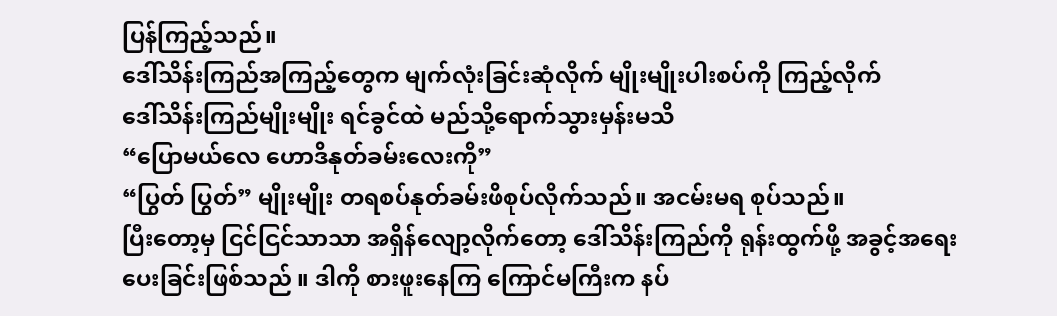ပြန်ကြည့်သည်။
ဒေါ်သိန်းကြည်အကြည့်တွေက မျက်လုံးခြင်းဆုံလိုက် မျိုးမျိုးပါးစပ်ကို ကြည့်လိုက်
ဒေါ်သိန်းကြည်မျိုးမျိုး ရင်ခွင်ထဲ မည်သို့ရောက်သွားမှန်းမသိ
“ပြောမယ်လေ ဟောဒိနုတ်ခမ်းလေးကို”
“ပြွတ် ပြွတ်” မျိုးမျိုး တရစပ်နုတ်ခမ်းဖိစုပ်လိုက်သည်။ အငမ်းမရ စုပ်သည်။
ပြီးတော့မှ ငြင်ငြင်သာသာ အရှိန်လျော့လိုက်တော့ ဒေါ်သိန်းကြည်ကို ရုန်းထွက်ဖို့ အခွင့်အရေးပေးခြင်းဖြစ်သည် ။ ဒါကို စားဖူးနေကြ ကြောင်မကြီးက နပ်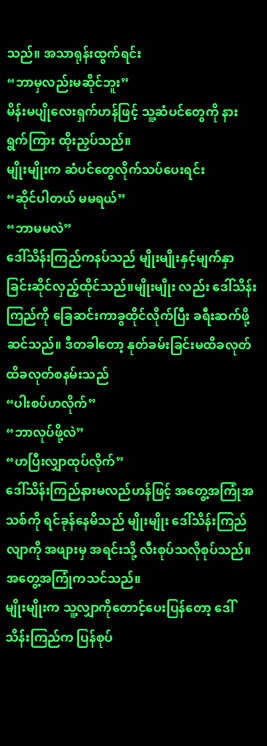သည်။ အသာရုန်းထွက်ရင်း
“ဘာမှလည်းမဆိုင်ဘူး”
မိန်းမပျိုလေးရှက်ဟန်ဖြင့် သူ့ဆံပင်တွေကို နားရွက်ကြား ထိုးညှပ်သည်။
မျိုးမျိုးက ဆံပင်တွေလိုက်သပ်ပေးရင်း
“ဆိုင်ပါတယ် မမရယ်”
“ဘာမမလဲ”
ဒေါ်သိန်းကြည်ကနပ်သည် မျိုးမျိုးနှင့်မျက်နှာခြင်းဆိုင်လှည့်ထိုင်သည်။မျိုးမျိုး လည်း ဒေါ်သိန်းကြည်ကို ခြေဆင်းကာခွထိုင်လိုက်ပြီး ခရီးဆက်ဖို့ ဆင်သည်။ ဒီတခါတော့ နုတ်ခမ်းခြင်းမထိခလုတ်ထိခလုတ်စနမ်းသည်
“ပါးစပ်ဟလိုက်”
“ဘာလုပ်ဖို့လဲ”
“ဟပြီးလျှာထုပ်လိုက်”
ဒေါ်သိန်းကြည်နားမလည်ဟန်ဖြင့် အတွေ့အကြုံအသစ်ကို ရင်ခုန်နေမိသည် မျိုးမျိုး ဒေါ်သိန်းကြည်လျာကို အဖျားမှ အရင်းသို့ လီးစုပ်သလိုစုပ်သည်။ အတွေ့အကြုံကသင်သည်။
မျိုးမျိုးက သူ့လျှာကိုတောင့်ပေးပြန်တော့ ဒေါ်သိန်းကြည်က ပြန်စုပ်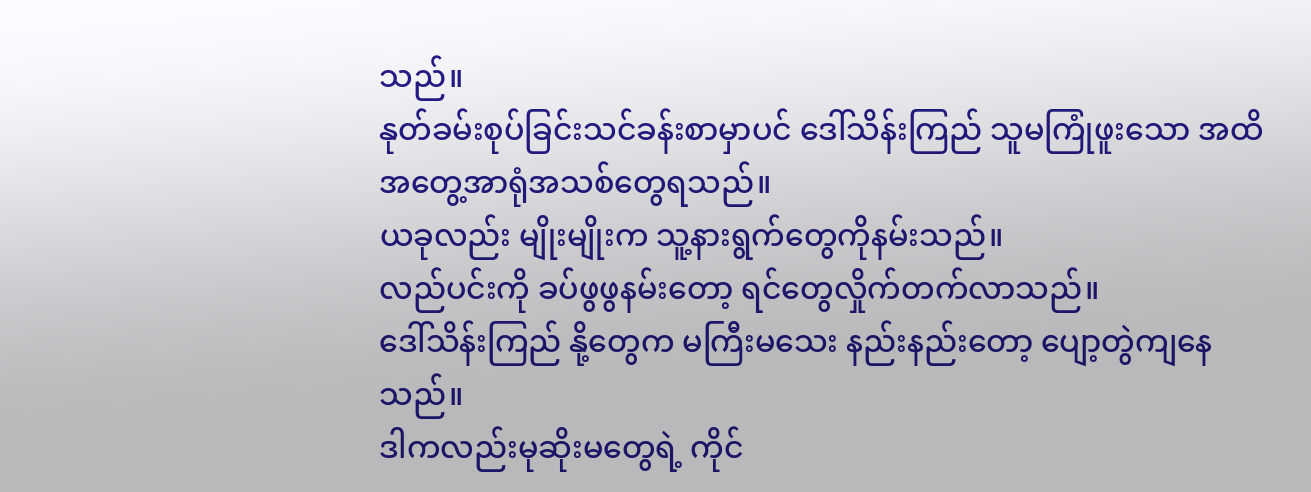သည်။
နုတ်ခမ်းစုပ်ခြင်းသင်ခန်းစာမှာပင် ဒေါ်သိန်းကြည် သူမကြုံဖူးသော အထိအတွေ့အာရုံအသစ်တွေရသည်။
ယခုလည်း မျိုးမျိုးက သူ့နားရွက်တွေကိုနမ်းသည်။
လည်ပင်းကို ခပ်ဖွဖွနမ်းတော့ ရင်တွေလှိုက်တက်လာသည်။
ဒေါ်သိန်းကြည် နို့တွေက မကြီးမသေး နည်းနည်းတော့ ပျော့တွဲကျနေသည်။
ဒါကလည်းမုဆိုးမတွေရဲ့ ကိုင်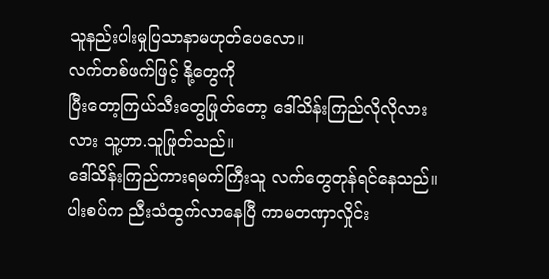သူနည်းပါးမှုပြသာနာမဟုတ်ပေလော။
လက်တစ်ဖက်ဖြင့် နို့တွေကို
ပြီးတော့ကြယ်သီးတွေဖြုတ်တော့ ဒေါ်သိန်းကြည်လိုလိုလားလား သူ့ဟာ.သူဖြုတ်သည်။
ဒေါ်သိန်းကြည်ကားရမက်ကြီးသူ လက်တွေတုန်ရင်နေသည်။
ပါးစပ်က ညီးသံထွက်လာနေပြီ ကာမတဏှာလှိုင်း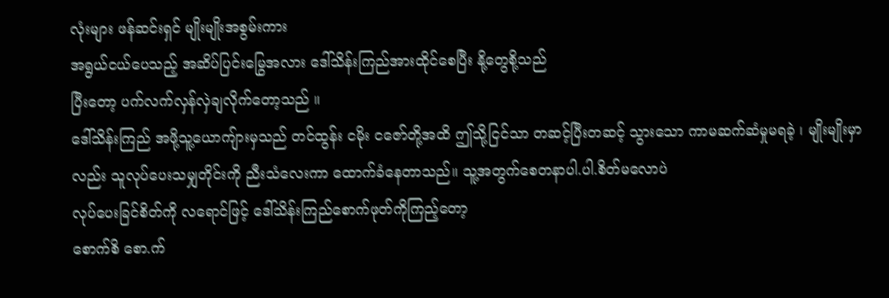လုံးများ ဖန်ဆင်းရှင် မျိုးမျိုးအစွမ်းကား
အရွယ်ငယ်ပေသည့် အဆိပ်ပြင်းမြွေအလား ဒေါ်သိန်းကြည်အားထိုင်စေပြီး နို့တွေစို့သည်
ပြီးတော့ ပက်လက်လှန်လှဲချလိုက်တော့သည် ။
ဒေါ်သိန်းကြည် အဖို့သူ့ယောကျ်ားမှသည် တင်ထွန်း ငမိုး ငဇော်တို့အထိ ဤသို့ငြင်သာ တဆင့်ပြီးတဆင့် သွားသော ကာမဆက်ဆံမှုမရခဲ့ ၊ မျိုးမျိုးမှာလည်း သူလုပ်ပေးသမျှတိုင်းကို ညီးသံလေးကာ ထောက်ခံနေတာသည်။ သူ့အတွက်စေတနာပါ.ပါ.စိတ်မလောပဲ
လုပ်ပေးခြင်စိတ်ကို လရောင်ဖြင့် ဒေါ်သိန်းကြည်စောက်ဖုတ်ကိုကြည့်တော့
စောက်စိ စော.က်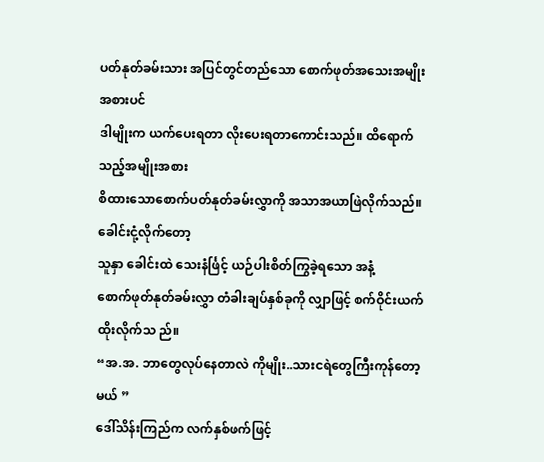ပတ်နုတ်ခမ်းသား အပြင်တွင်တည်သော စောက်ဖုတ်အသေးအမျိုးအစားပင်
ဒါမျိုးက ယက်ပေးရတာ လိုးပေးရတာကောင်းသည်။ ထိရောက်သည့်အမျိုးအစား
စိထားသောစောက်ပတ်နုတ်ခမ်းလွှာကို အသာအယာဖြဲလိုက်သည်။ ခေါင်းငုံ့လိုက်တော့
သူနှာ ခေါင်းထဲ သေးနံင်္ဖြင့် ယဉ်ပါးစိတ်ကြွခဲ့ရသော အနံ့
စောက်ဖုတ်နုတ်ခမ်းလွှာ တံခါးချပ်နှစ်ခုကို လျှာဖြင့် စက်ဝိုင်းယက်ထိုးလိုက်သ ည်။
“အ.အ. ဘာတွေလုပ်နေတာလဲ ကိုမျိုး..သားငရဲတွေကြီးကုန်တော့မယ် ”
ဒေါ်သိန်းကြည်က လက်နှစ်ဖက်ဖြင့်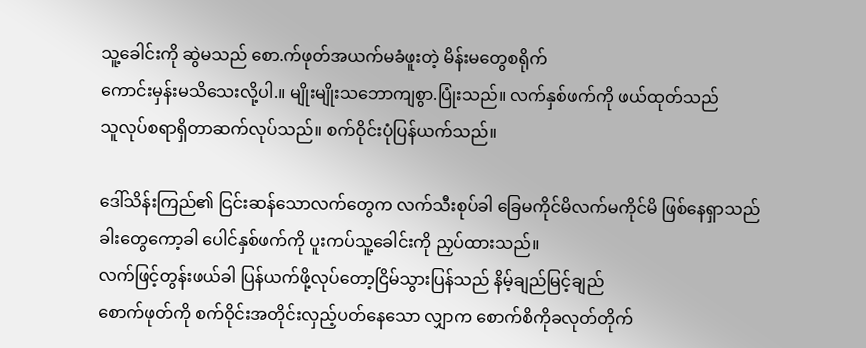သူ့ခေါင်းကို ဆွဲမသည် စော.က်ဖုတ်အယက်မခံဖူးတဲ့ မိန်းမတွေစရိုက်
ကောင်းမှန်းမသိသေးလို့ပါ.။ မျိုးမျိုးသဘောကျစွာ.ပြုံးသည်။ လက်နှစ်ဖက်ကို ဖယ်ထုတ်သည်
သူလုပ်စရာရှိတာဆက်လုပ်သည်။ စက်ဝိုင်းပုံပြန်ယက်သည်။

ဒေါ်သိန်းကြည်၏ ငြင်းဆန်သောလက်တွေက လက်သီးစုပ်ခါ ခြေမကိုင်မိလက်မကိုင်မိ ဖြစ်နေရှာသည်
ခါးတွေကော့ခါ ပေါင်နှစ်ဖက်ကို ပူးကပ်သူ့ခေါင်းကို ညှပ်ထားသည်။
လက်ဖြင့်တွန်းဖယ်ခါ ပြန်ယက်ဖို့လုပ်တော့ငြိမ်သွားပြန်သည် နိမ့်ချည်မြင့်ချည်
စောက်ဖုတ်ကို စက်ဝိုင်းအတိုင်းလှည့်ပတ်နေသော လျှာက စောက်စိကိုခလုတ်တိုက်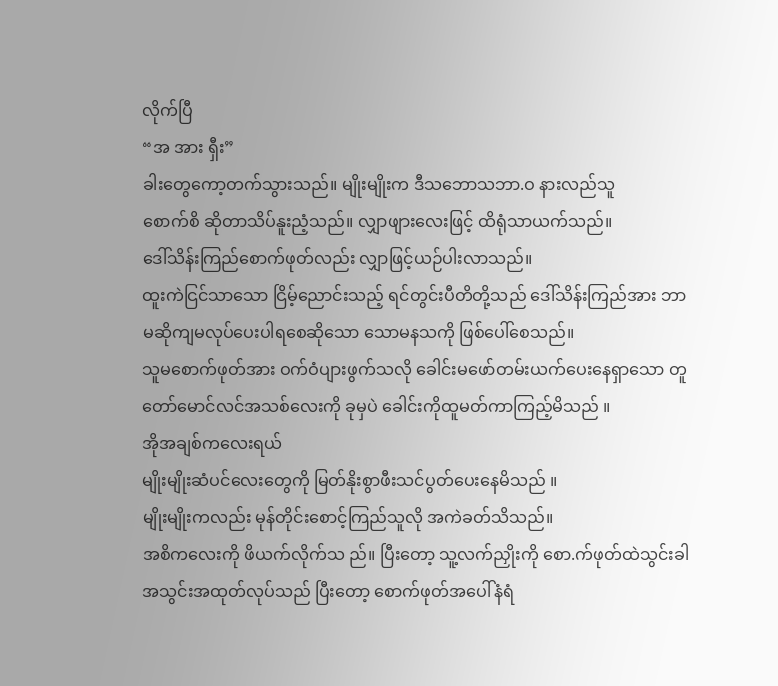လိုက်ပြီ
“အ အား ရှီး”
ခါးတွေကော့တက်သွားသည်။ မျိုးမျိုးက ဒီသဘောသဘာ.ဝ နားလည်သူ
စောက်စိ ဆိုတာသိပ်နူးညံ့သည်။ လျှာဖျားလေးဖြင့် ထိရုံသာယက်သည်။
ဒေါ်သိန်းကြည်စောက်ဖုတ်လည်း လျှာဖြင့်ယဉ်ပါးလာသည်။
ထူးကဲငြင်သာသော ငြိမ့်ညောင်းသည့် ရင်တွင်းပီတိတို့သည် ဒေါ်သိန်းကြည်အား ဘာမဆိုကျမလုပ်ပေးပါရစေဆိုသော သောမနသကို ဖြစ်ပေါ်စေသည်။
သူမစောက်ဖုတ်အား ဝက်ဝံပျားဖွက်သလို ခေါင်းမဖော်တမ်းယက်ပေးနေရှာသော တူတော်မောင်လင်အသစ်လေးကို ခုမှပဲ ခေါင်းကိုထူမတ်ကာကြည့်မိသည် ။
အိုအချစ်ကလေးရယ်
မျိုးမျိုးဆံပင်လေးတွေကို မြတ်နိုးစွာဖီးသင်ပွတ်ပေးနေမိသည် ။
မျိုးမျိုးကလည်း မုန်တိုင်းစောင့်ကြည်သူလို အကဲခတ်သိသည်။
အစိကလေးကို ဖိယက်လိုက်သ ည်။ ပြီးတော့ သူ့လက်ညှိုးကို စော.က်ဖုတ်ထဲသွင်းခါ
အသွင်းအထုတ်လုပ်သည် ပြီးတော့ စောက်ဖုတ်အပေါ်နံရံ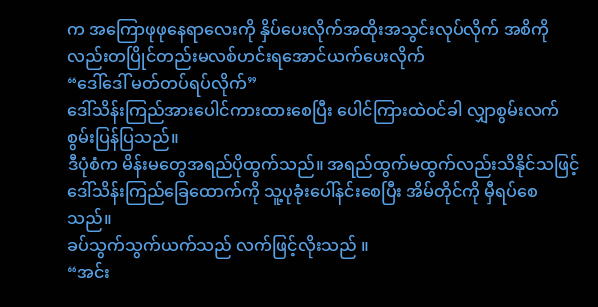က အကြောဖုဖုနေရာလေးကို နှိပ်ပေးလိုက်အထိုးအသွင်းလုပ်လိုက် အစိကိုလည်းတပြိုင်တည်းမလစ်ဟင်းရအောင်ယက်ပေးလိုက်
“ဒေါ်ဒေါ် မတ်တပ်ရပ်လိုက်”
ဒေါ်သိန်းကြည်အားပေါင်ကားထားစေပြီး ပေါင်ကြားထဲဝင်ခါ လျှာစွမ်းလက်စွမ်းပြန်ပြသည်။
ဒီပုံစံက မိန်းမတွေအရည်ပိုထွက်သည်။ အရည်ထွက်မထွက်လည်းသိနိုင်သဖြင့်
ဒေါ်သိန်းကြည်ခြေထောက်ကို သူ့ပုခုံးပေါ်နင်းစေပြီး အိမ်တိုင်ကို မှီရပ်စေသည်။
ခပ်သွက်သွက်ယက်သည် လက်ဖြင့်လိုးသည် ။
“အင်း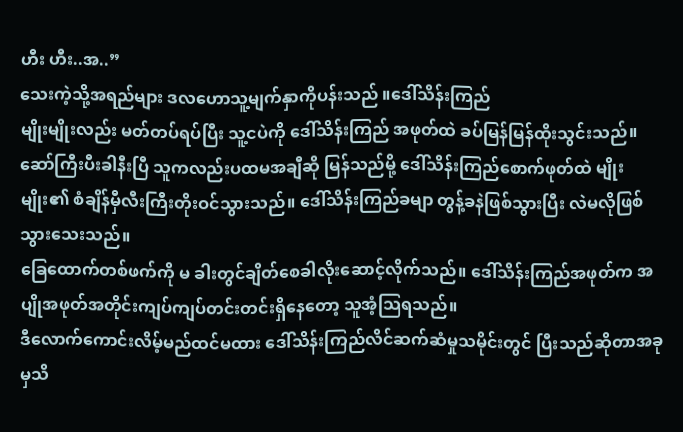ဟီး ဟီး..အ..”
သေးကဲ့သို့အရည်များ ဒလဟောသူ့မျက်နှာကိုပန်းသည် ။ဒေါ်သိန်းကြည်
မျိုးမျိုးလည်း မတ်တပ်ရပ်ပြီး သူ့ငပဲကို ဒေါ်သိန်းကြည် အဖုတ်ထဲ ခပ်မြန်မြန်ထိုးသွင်းသည်။ ဆော်ကြီးပီးခါနီးပြီ သူကလည်းပထမအချီဆို မြန်သည်မို့ ဒေါ်သိန်းကြည်စောက်ဖုတ်ထဲ မျိုးမျိုး၏ စံချိန်မှီလီးကြီးတိုးဝင်သွားသည်။ ဒေါ်သိန်းကြည်ခမျာ တွန့်ခနဲဖြစ်သွားပြီး လဲမလိုဖြစ်သွားသေးသည်။
ခြေထောက်တစ်ဖက်ကို မ ခါးတွင်ချိတ်စေခါလိုးဆောင့်လိုက်သည်။ ဒေါ်သိန်းကြည်အဖုတ်က အပျိုအဖုတ်အတိုင်းကျပ်ကျပ်တင်းတင်းရှိနေတော့ သူအံ့သြရသည်။
ဒီလောက်ကောင်းလိမ့်မည်ထင်မထား ဒေါ်သိန်းကြည်လိင်ဆက်ဆံမှုသမိုင်းတွင် ပြီးသည်ဆိုတာအခုမှသိ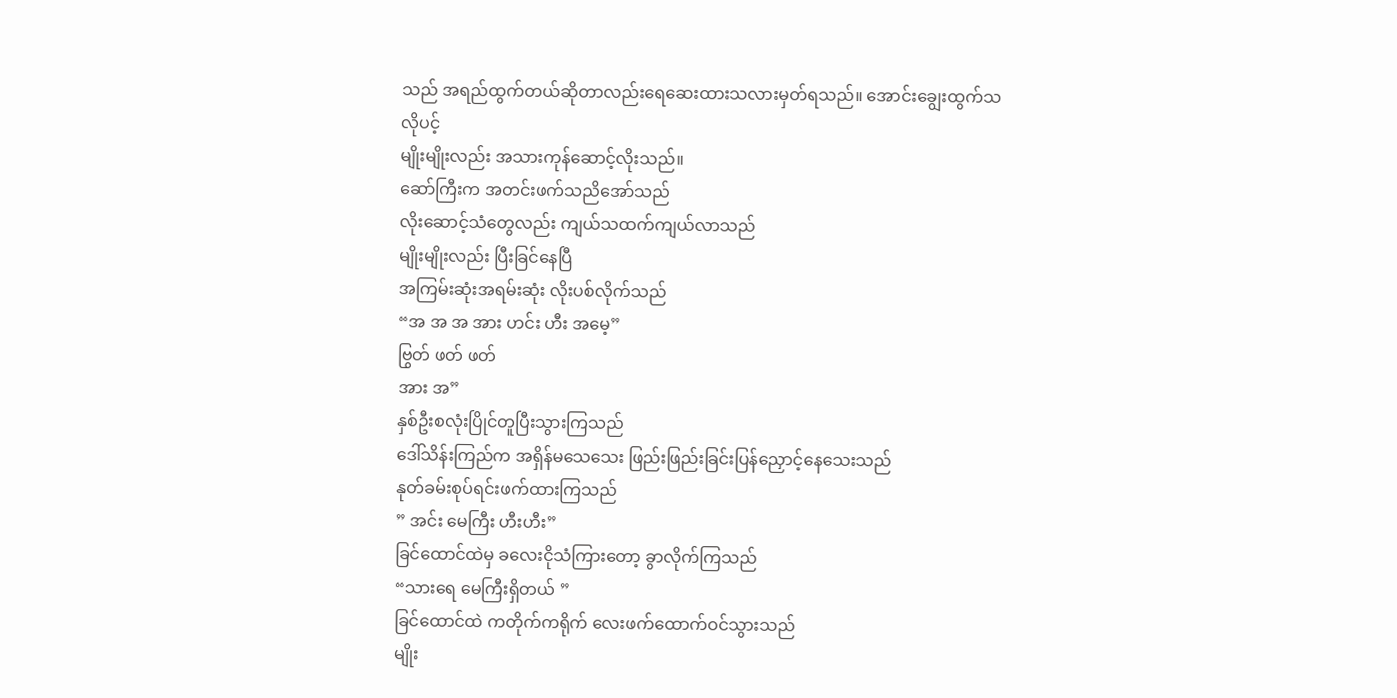သည် အရည်ထွက်တယ်ဆိုတာလည်းရေဆေးထားသလားမှတ်ရသည်။ အောင်းချွေးထွက်သလိုပင့်
မျိုးမျိုးလည်း အသားကုန်ဆောင့်လိုးသည်။
ဆော်ကြီးက အတင်းဖက်သညိအော်သည်
လိုးဆောင့်သံတွေလည်း ကျယ်သထက်ကျယ်လာသည်
မျိုးမျိုးလည်း ပြီးခြင်နေပြီ
အကြမ်းဆုံးအရမ်းဆုံး လိုးပစ်လိုက်သည်
“အ အ အ အား ဟင်း ဟီး အမေ့”
ဗြွတ် ဖတ် ဖတ်
အား အ”
နှစ်ဦးစလုံးပြိုင်တူပြီးသွားကြသည်
ဒေါ်သိန်းကြည်က အရှိန်မသေသေး ဖြည်းဖြည်းခြင်းပြန်ညှောင့်နေသေးသည်
နုတ်ခမ်းစုပ်ရင်းဖက်ထားကြသည်
” အင်း မေကြီး ဟီးဟီး”
ခြင်ထောင်ထဲမှ ခလေးငိုသံကြားတော့ ခွာလိုက်ကြသည်
“သားရေ မေကြီးရှိတယ် ”
ခြင်ထောင်ထဲ ကတိုက်ကရိုက် လေးဖက်ထောက်ဝင်သွားသည်
မျိုး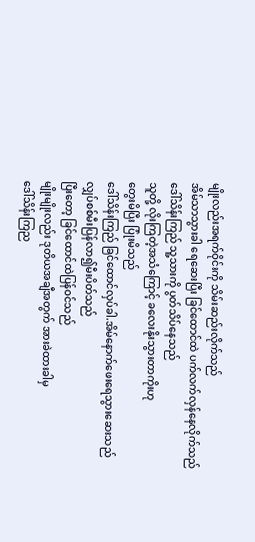မျိုးလည်းအရက်ဝိုင်းကို သိမ်းဆည်းလိုက်သည်
အိမ်သာသွားခါ ရေဆေးပြီး ခြင်ထောင်ထဲ ပက်လက်လှန်နေလိုက်သည်
ဒေါ်သိန်းကြည် သူ့သားကို ပွတ်သိပ်နေသည်
သူတို့ လိုးကြတဲ့အသံကြောင့် ခလေးနိုးသွားတာကိုးဟု
တွေးမိပြီး ပြုံးမိသည်
ဒေါ်သိန်းကြည် ခြင်ထောင်လှပ်ခါ.အိမ်နောက်ဖေးရေသွားဆေးသည်
လျှပ်စစ်မီးပြန်လာ၍မီးပိတ်သည်
ပြီးတော့ ခြင်ထောင်ထဲပြန်ဝင်သည်
မျိုးမျိုးလည်း ဒုတိယအချီအတွက် အားခဲထားခါမှ
ဒေါ်သိန်းကြည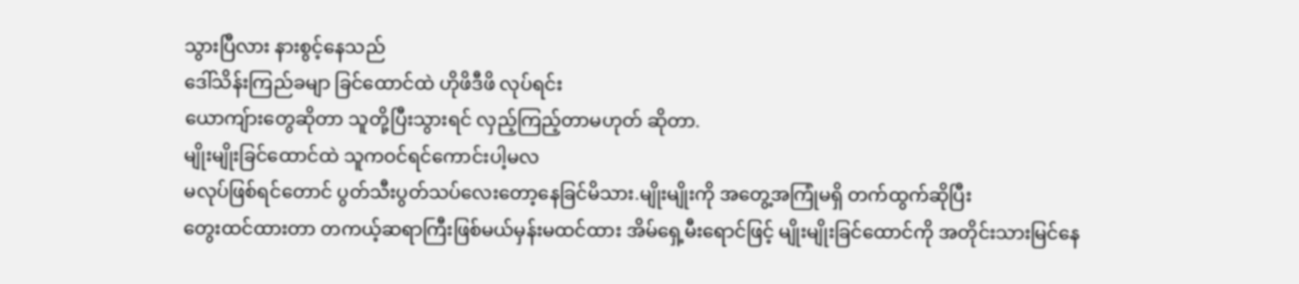သွားပြီလား နားစွင့်နေသည်
ဒေါ်သိန်းကြည်ခမျာ ခြင်ထောင်ထဲ ဟိုဖိဒီဖိ လုပ်ရင်း
ယောကျ်ားတွေဆိုတာ သူတို့ပြီးသွားရင် လှည့်ကြည့်တာမဟုတ် ဆိုတာ.
မျိုးမျိုးခြင်ထောင်ထဲ သူကဝင်ရင်ကောင်းပါ့မလ
မလုပ်ဖြစ်ရင်တောင် ပွတ်သီးပွတ်သပ်လေးတော့နေခြင်မိသား.မျိုးမျိုးကို အတွေ့အကြုံမရှိ တက်ထွက်ဆိုပြီး
တွေးထင်ထားတာ တကယ့်ဆရာကြီးဖြစ်မယ်မှန်းမထင်ထား အိမ်ရှေ့မီးရောင်ဖြင့် မျိုးမျိုးခြင်ထောင်ကို အတိုင်းသားမြင်နေ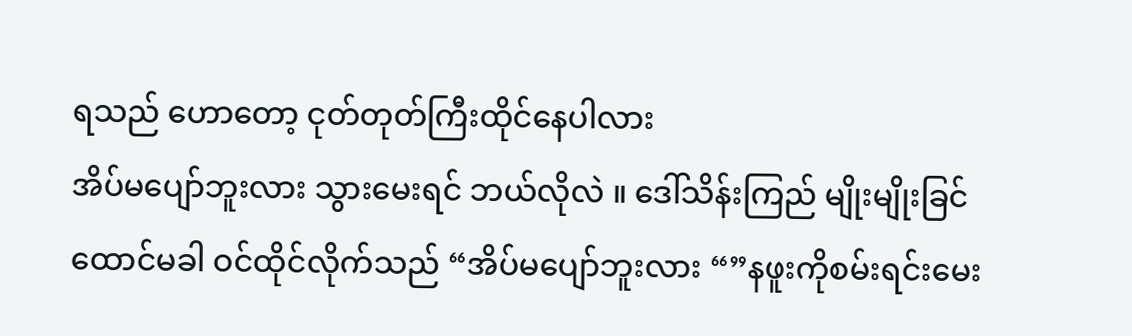ရသည် ဟောတော့ ငုတ်တုတ်ကြီးထိုင်နေပါလား
အိပ်မပျော်ဘူးလား သွားမေးရင် ဘယ်လိုလဲ ။ ဒေါ်သိန်းကြည် မျိုးမျိုးခြင်ထောင်မခါ ဝင်ထိုင်လိုက်သည် “အိပ်မပျော်ဘူးလား “”နဖူးကိုစမ်းရင်းမေး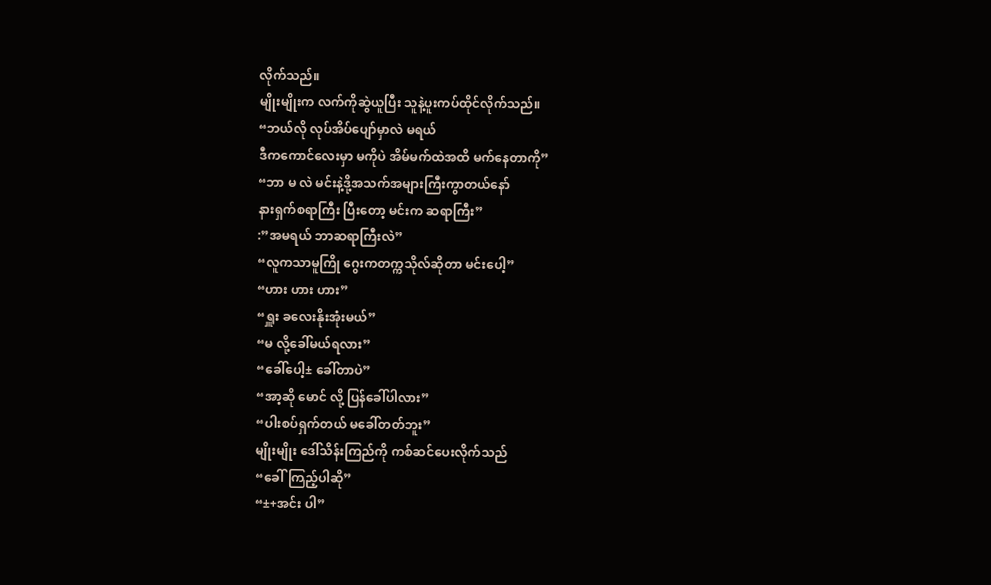လိုက်သည်။
မျိုးမျိုးက လက်ကိုဆွဲယူပြီး သူနဲ့ပူးကပ်ထိုင်လိုက်သည်။
“ဘယ်လို လုပ်အိပ်ပျော်မှာလဲ မရယ်
ဒီကကောင်လေးမှာ မကိုပဲ အိမ်မက်ထဲအထိ မက်နေတာကို”
“ဘာ မ လဲ မင်းနဲ့ဒို့အသက်အများကြီးကွာတယ်နော်
နားရှက်စရာကြီး ပြီးတော့ မင်းက ဆရာကြီး”
:”အမရယ် ဘာဆရာကြီးလဲ”
“လူကသာမူကြို ဂွေးကတက္ကသိုလ်ဆိုတာ မင်းပေါ့”
“ဟား ဟား ဟား”
“ရှူး ခလေးနိုးအုံးမယ်”
“မ လို့ခေါ်မယ်ရလား”
“ခေါ်ပေါ့± ခေါ်တာပဲ”
“အာ့ဆို မောင် လို့ ပြန်ခေါ်ပါလား”
“ပါးစပ်ရှက်တယ် မခေါ်တတ်ဘူး”
မျိုးမျိုး ဒေါ်သိန်းကြည်ကို ကစ်ဆင်ပေးလိုက်သည်
“ခေါ်ကြည့်ပါဆို”
“±+အင်း ပါ”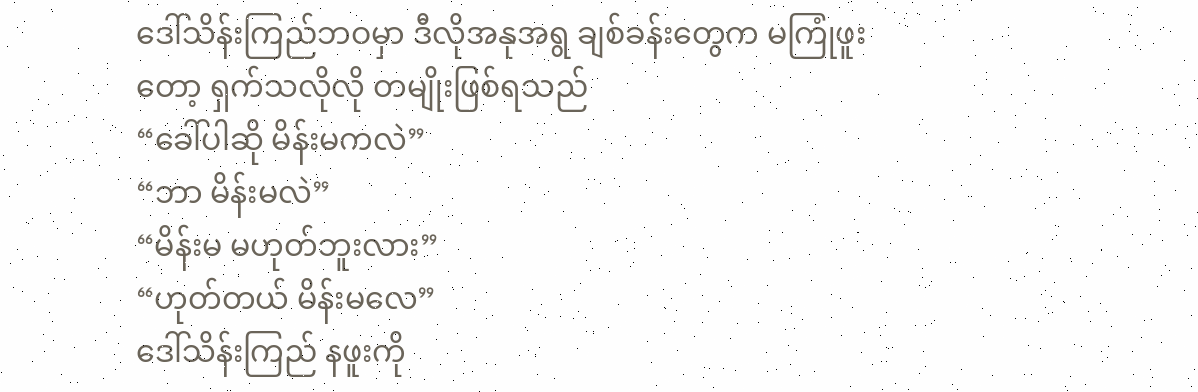ဒေါ်သိန်းကြည်ဘဝမှာ ဒီလိုအနုအရွ ချစ်ခန်းတွေက မကြုံဖူးတော့ ရှက်သလိုလို တမျိုးဖြစ်ရသည်
“ခေါ်ပါဆို မိန်းမကလဲ”
“ဘာ မိန်းမလဲ”
“မိန်းမ မဟုတ်ဘူးလား”
“ဟုတ်တယ် မိန်းမလေ”
ဒေါ်သိန်းကြည် နဖူးကို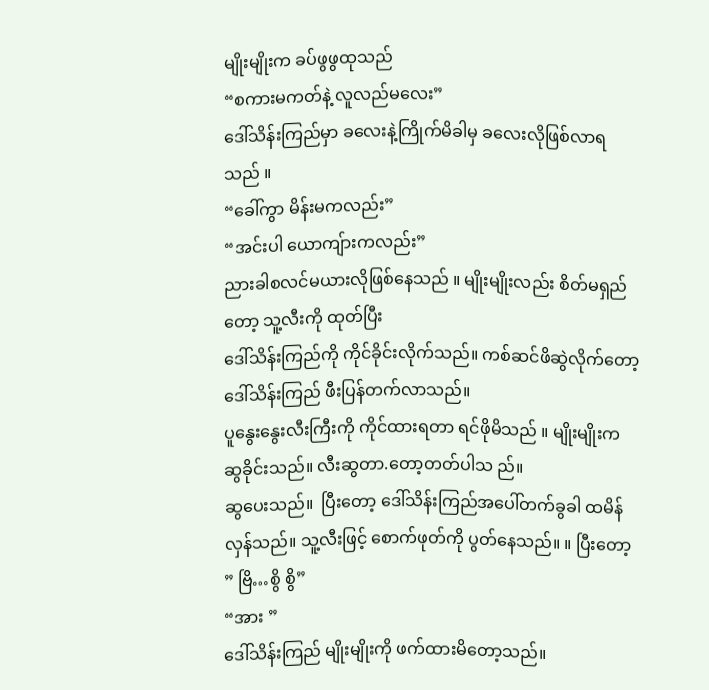မျိုးမျိုးက ခပ်ဖွဖွထုသည်
“စကားမကတ်နဲ့ လူလည်မလေး”
ဒေါ်သိန်းကြည်မှာ ခလေးနဲ့ကြိုက်မိခါမှ ခလေးလိုဖြစ်လာရသည် ။
“ခေါ်ကွာ မိန်းမကလည်း”
“အင်းပါ ယောကျ်ားကလည်း”
ညားခါစလင်မယားလိုဖြစ်နေသည် ။ မျိုးမျိုးလည်း စိတ်မရှည်တော့ သူ့လီးကို ထုတ်ပြီး
ဒေါ်သိန်းကြည်ကို ကိုင်ခိုင်းလိုက်သည်။ ကစ်ဆင်ဖိဆွဲလိုက်တော့ ဒေါ်သိန်းကြည် ဖီးပြန်တက်လာသည်။
ပူနွေးနွေးလီးကြီးကို ကိုင်ထားရတာ ရင်ဖိုမိသည် ။ မျိုးမျိုးက ဆွခိုင်းသည်။ လီးဆွတာ.တော့တတ်ပါသ ည်။
ဆွပေးသည်။  ပြီးတော့ ဒေါ်သိန်းကြည်အပေါ်တက်ခွခါ ထမိန်လှန်သည်။ သူ့လီးဖြင့် စောက်ဖုတ်ကို ပွတ်နေသည်။ ။ ပြီးတော့
” ဗြိ…စွိ စွိ”
“အား ”
ဒေါ်သိန်းကြည် မျိုးမျိုးကို ဖက်ထားမိတော့သည်။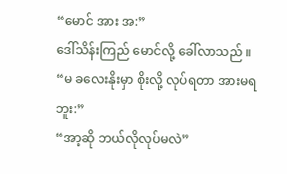“မောင် အား အ:”
ဒေါ်သိန်းကြည် မောင်လို့ ခေါ်လာသည် ။
“မ ခလေးနိုးမှာ စိုးလို့ လုပ်ရတာ အားမရဘူး:”
“အာ့ဆို ဘယ်လိုလုပ်မလဲ”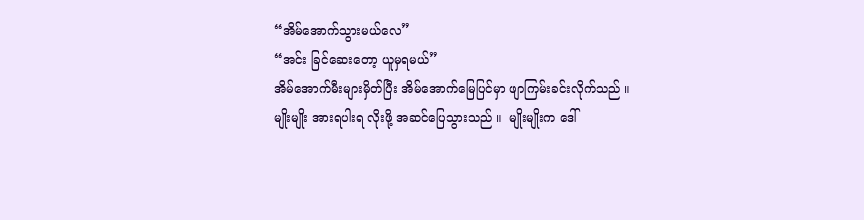“အိမ်အောက်သွားမယ်လေ”
“အင်း ခြင်ဆေးတော့ ယူမှရမယ်”
အိမ်အောက်မီးများမှိတ်ပြီး အိမ်အောက်မြေပြင်မှာ ဖျာကြမ်းခင်းလိုက်သည် ။
မျိုးမျိုး အားရပါးရ လိုးဖို့ အဆင်ပြေသွားသည် ။  မျိုးမျိုးက ဒေါ်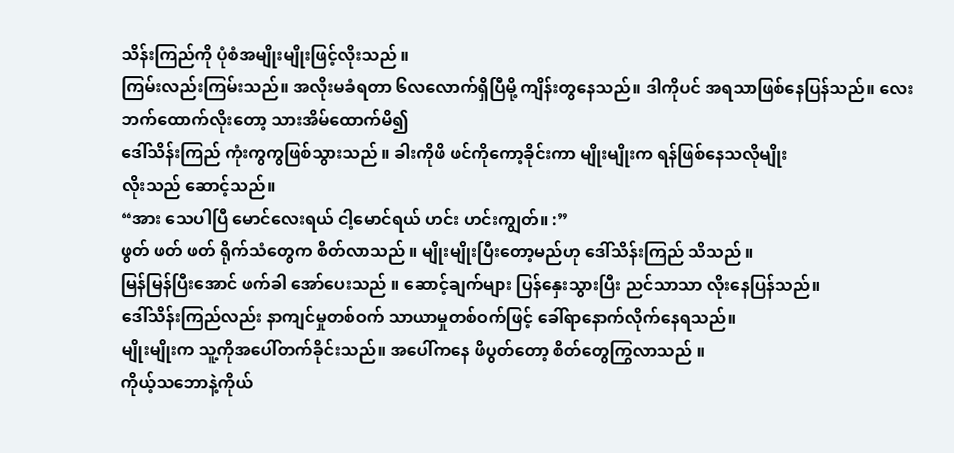သိန်းကြည်ကို ပုံစံအမျိုးမျိုးဖြင့်လိုးသည် ။
ကြမ်းလည်းကြမ်းသည်။ အလိုးမခံရတာ ၆လလောက်ရှိပြီမို့ ကျိန်းတွနေသည်။ ဒါကိုပင် အရသာဖြစ်နေပြန်သည်။ လေးဘက်ထောက်လိုးတော့ သားအိမ်ထောက်မိ၍
ဒေါ်သိန်းကြည် ကုံးကွကွဖြစ်သွားသည် ။ ခါးကိုဖိ ဖင်ကိုကော့ခိုင်းကာ မျိုးမျိုးက ရန်ဖြစ်နေသလိုမျိုး
လိုးသည် ဆောင့်သည်။
“အား သေပါပြီ မောင်လေးရယ် ငါ့မောင်ရယ် ဟင်း ဟင်းကျွတ်။ :”
ဖွတ် ဖတ် ဖတ် ရိုက်သံတွေက စိတ်လာသည် ။ မျိုးမျိုးပြီးတော့မည်ဟု ဒေါ်သိန်းကြည် သိသည် ။
မြန်မြန်ပြီးအောင် ဖက်ခါ အော်ပေးသည် ။ ဆောင့်ချက်များ ပြန်နှေးသွားပြီး ညင်သာသာ လိုးနေပြန်သည်။
ဒေါ်သိန်းကြည်လည်း နာကျင်မှုတစ်ဝက် သာယာမှုတစ်ဝက်ဖြင့် ခေါ်ရာနောက်လိုက်နေရသည်။
မျိုးမျိုးက သူ့ကိုအပေါ်တက်ခိုင်းသည်။ အပေါ်ကနေ ဖိပွတ်တော့ စိတ်တွေကြွလာသည် ။
ကိုယ့်သဘောနဲ့ကိုယ်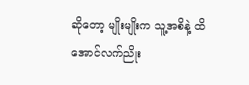ဆိုတော့ မျိုးမျိုးက သူ့အစိနဲ့ ထိအောင်လက်ညိုး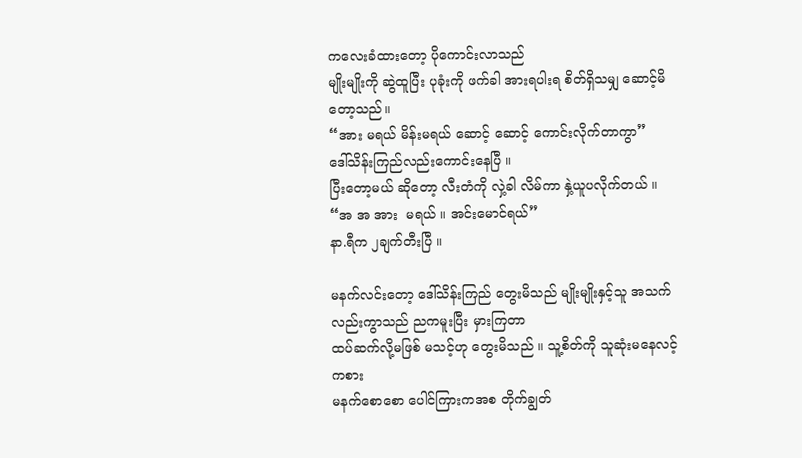ကလေးခံထားတော့ ပိုကောင်းလာသည်
မျိုးမျိုးကို ဆွဲထူပြီး ပုခုံးကို ဖက်ခါ အားရပါးရ စိတ်ရှိသမျှ ဆောင့်မိတော့သည်။
“အား မရယ် မိန်းမရယ် ဆောင့် ဆောင့် ကောင်းလိုက်တာကွာ”
ဒေါ်သိန်းကြည်လည်းကောင်းနေပြီ ။
ပြီးတော့မယ် ဆိုတော့ လီးတံကို လှဲ့ခါ လိမ်ကာ နှဲ့ယူပလိုက်တယ် ။
“အ အ အား  မရယ် ။ အင်းမောင်ရယ်”
နာ.ရီက ၂ချက်တီးပြီ ။

မနက်လင်းတော့ ဒေါ်သိန်းကြည် တွေးမိသည် မျိုးမျိုးနှင့်သူ အသက်လည်းကွာသည် ညကမူးပြီး မှားကြတာ
ထပ်ဆက်လို့မဖြစ် မသင့်ဟု တွေးမိသည် ။ သူ့စိတ်ကို သူဆုံးမနေလင့်ကစား
မနက်စောစော ပေါင်ကြားကအစ တိုက်ချွတ်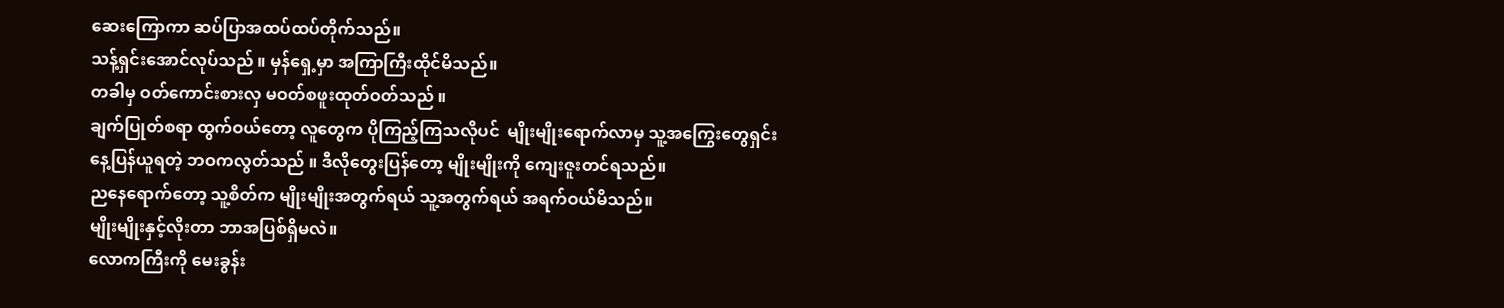ဆေးကြောကာ ဆပ်ပြာအထပ်ထပ်တိုက်သည်။
သန့်ရှင်းအောင်လုပ်သည် ။ မှန်ရှေ့မှာ အကြာကြီးထိုင်မိသည်။
တခါမှ ဝတ်ကောင်းစားလှ မဝတ်စဖူးထုတ်ဝတ်သည် ။
ချက်ပြုတ်စရာ ထွက်ဝယ်တော့ လူတွေက ပိုကြည့်ကြသလိုပင်  မျိုးမျိုးရောက်လာမှ သူ့အကြွေးတွေရှင်း
နေ့ပြန်ယူရတဲ့ ဘဝကလွတ်သည် ။ ဒီလိုတွေးပြန်တော့ မျိုးမျိုးကို ကျေးဇူးတင်ရသည်။
ညနေရောက်တော့ သူ့စိတ်က မျိုးမျိုးအတွက်ရယ် သူ့အတွက်ရယ် အရက်ဝယ်မိသည်။
မျိုးမျိုးနှင့်လိုးတာ ဘာအပြစ်ရှိမလဲ။
လောကကြီးကို မေးခွန်း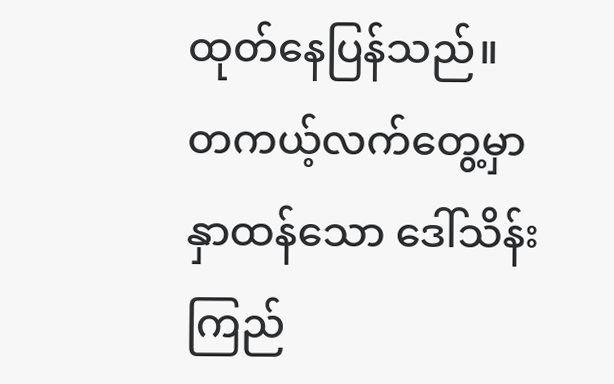ထုတ်နေပြန်သည်။
တကယ့်လက်တွေ့မှာ နှာထန်သော ဒေါ်သိန်းကြည်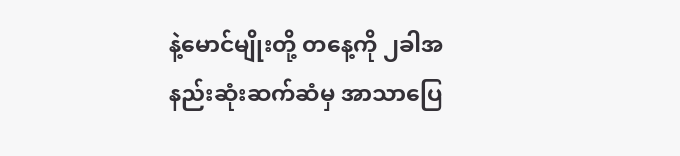နဲ့မောင်မျိုးတို့ တနေ့ကို ၂ခါအနည်းဆုံးဆက်ဆံမှ အာသာပြေ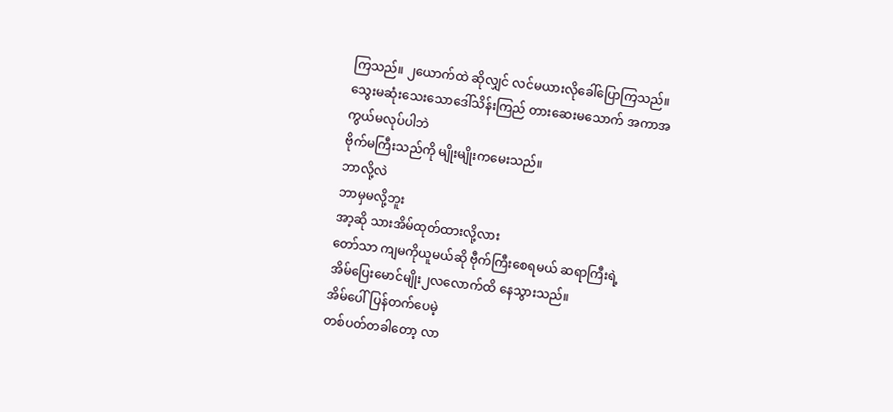ကြသည်။ ၂ယောက်ထဲ ဆိုလျှင် လင်မယားလိုခေါ်ပြောကြသည်။
သွေးမဆုံးသေးသောဒေါ်သိန်းကြည် တားဆေးမသောက် အကာအကွယ်မလုပ်ပါဘဲ
ဗိုက်မကြီးသည်ကို မျိုးမျိုးကမေးသည်။
ဘာလို့လဲ
ဘာမှမလို့ဘူး
အာ့ဆို သားအိမ်ထုတ်ထားလို့လား
တော်သာ ကျမကိုယူမယ်ဆို ဗီုက်ကြီးစေရမယ် ဆရာကြီးရဲ့
အိမ်ပြေးမောင်မျိုး၂လလောက်ထိ နေသွားသည်။
အိမ်ပေါ်ပြန်တက်ပေမဲ့
တစ်ပတ်တခါတော့ လာ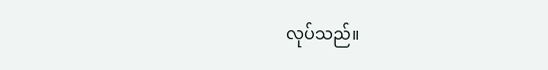လုပ်သည်။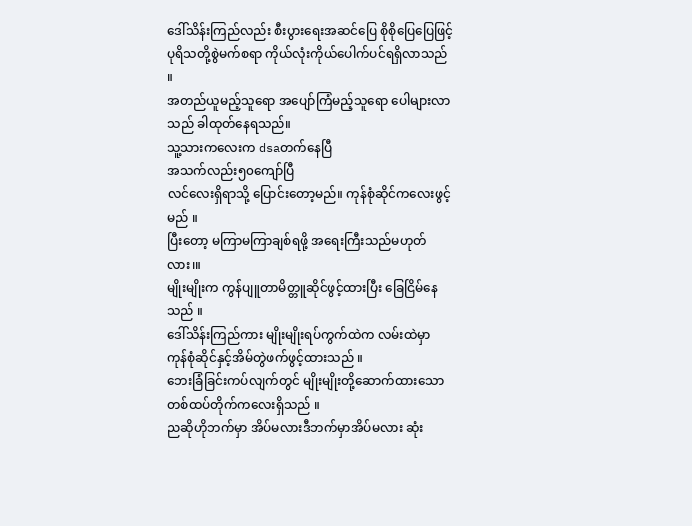ဒေါ်သိန်းကြည်လည်း စီးပွားရေးအဆင်ပြေ စိုစိုပြေပြေဖြင့်
ပုရိသတို့စွဲမက်စရာ ကိုယ်လုံးကိုယ်ပေါက်ပင်ရရှိလာသည် ။
အတည်ယူမည့်သူရော အပျော်ကြံမည့်သူရော ပေါများလာသည် ခါထုတ်နေရသည်။
သူ့သားကလေးက dsaတက်နေပြီ
အသက်လည်း၅၀ကျော်ပြီ
လင်လေးရှိရာသို့ ပြောင်းတော့မည်။ ကုန်စုံဆိုင်ကလေးဖွင့်မည် ။
ပြီးတော့ မကြာမကြာချစ်ရဖို့ အရေးကြီးသည်မဟုတ်လား၊။
မျိုးမျိုးက ကွန်ပျူတာမိတ္တူဆိုင်ဖွင့်ထားပြီး ခြေငြိမ်နေသည် ။
ဒေါ်သိန်းကြည်ကား မျိုးမျိုးရပ်ကွက်ထဲက လမ်းထဲမှာ ကုန်စုံဆိုင်နှင့်အိမ်တွဲဖက်ဖွင့်ထားသည် ။
ဘေးခြံခြင်းကပ်လျက်တွင် မျိုးမျိုးတို့ဆောက်ထားသော တစ်ထပ်တိုက်ကလေးရှိသည် ။
ညဆိုဟိုဘက်မှာ အိပ်မလားဒီဘက်မှာအိပ်မလား ဆုံး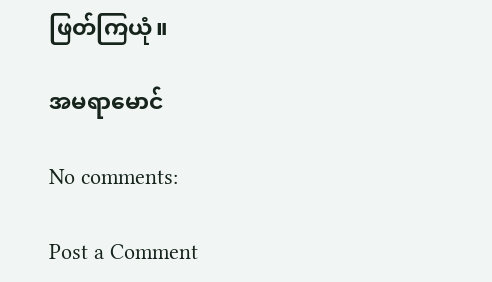ဖြတ်ကြယုံ။

အမရာမောင်

No comments:

Post a Comment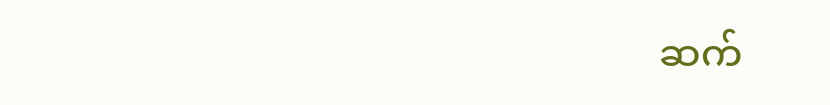ဆက်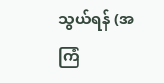သွယ်ရန် (အကြံ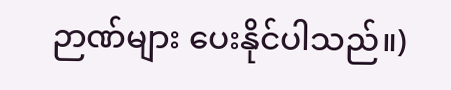ဉာဏ်များ ပေးနိုင်ပါသည်။)